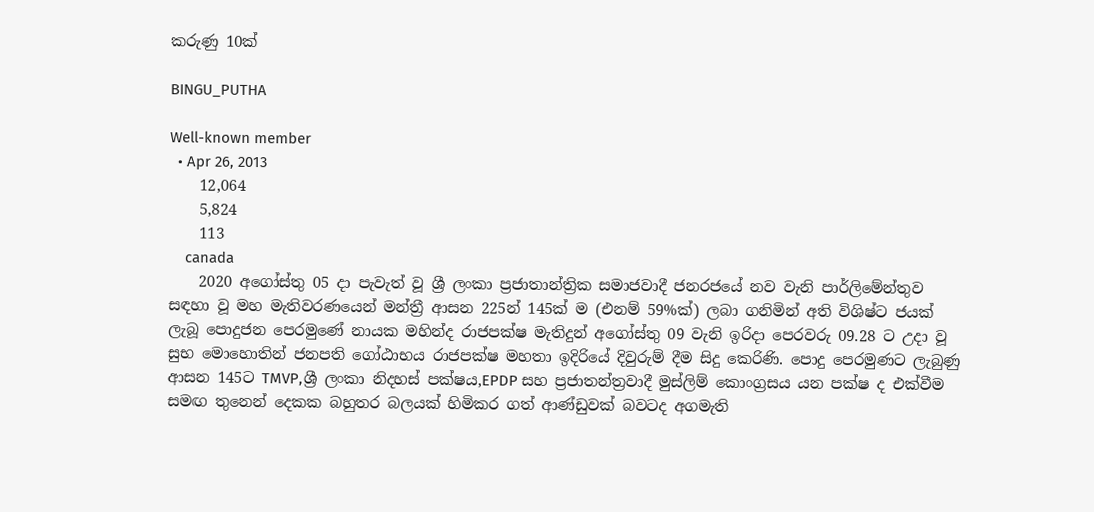කරුණු 10ක්

BINGU_PUTHA

Well-known member
  • Apr 26, 2013
    12,064
    5,824
    113
    canada
    2020 අගෝස්තු 05 දා පැවැත් වූ ශ්‍රී ලංකා ප්‍රජාතාන්ත්‍රික සමාජවාදී ජනරජයේ නව වැනි පාර්ලිමේන්තුව සඳහා වූ මහ මැතිවරණයෙන් මන්ත්‍රී ආසන 225න් 145ක් ම (එනම් 59%ක්) ලබා ගනිමින් අති විශිෂ්ට ජයක් ලැබූ පොදුජන පෙරමුණේ නායක මහින්ද රාජපක්ෂ මැතිදුන් අගෝස්තු 09 වැනි ඉරිදා පෙරවරු 09.28 ට උදා වූ සුභ මොහොතින් ජනපති ගෝඨාභය රාජපක්ෂ මහතා ඉදිරියේ දිවුරුම් දීම සිදු කෙරිණි. පොදු පෙරමුණට ලැබුණු ආසන 145ට TMVP,ශ්‍රී ලංකා නිදහස් පක්ෂය,EPDP සහ ප්‍රජාතන්ත්‍රවාදී මුස්ලිම් කොංග්‍රසය යන පක්ෂ ද එක්වීම සමඟ තුනෙන් දෙකක බහුතර බලයක් හිමිකර ගත් ආණ්ඩුවක් බවටද අගමැති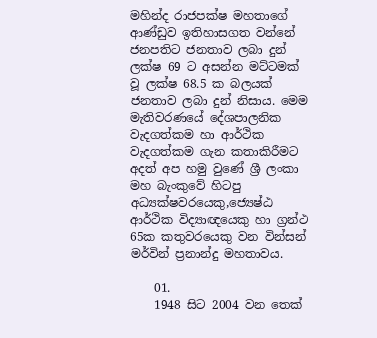මහින්ද රාජපක්ෂ මහතාගේ ආණ්ඩුව ඉතිහාසගත වන්නේ ජනපතිට ජනතාව ලබා දුන් ලක්ෂ 69 ට අසන්න මට්ටමක් වූ ලක්ෂ 68.5 ක බලයක් ජනතාව ලබා දුන් නිසාය. මෙම මැතිවරණයේ දේශපාලනික වැදගත්කම හා ආර්ථික වැදගත්කම ගැන කතාකිරීමට අදත් අප හමු වුණේ ශ්‍රී ලංකා මහ බැංකුවේ හිටපු අධ්‍යක්ෂවරයෙකු,ජ්‍යෙෂ්ඨ ආර්ථික විද්‍යාඥයෙකු හා ග්‍රන්ථ 65ක කතුවරයෙකු වන වින්සන් මර්වින් ප්‍රනාන්දු මහතාවය.

    01.
    1948 සිට 2004 වන තෙක්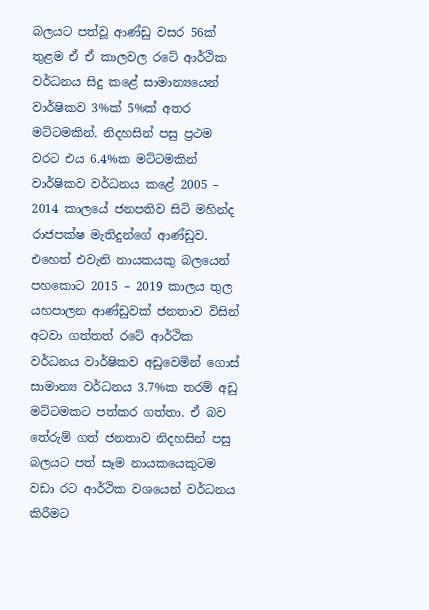බලයට පත්වූ ආණ්ඩු වසර 56ක් තුළම ඒ ඒ කාලවල රටේ ආර්ථික වර්ධනය සිදු කළේ සාමාන්‍යයෙන් වාර්ෂිකව 3%ක් 5%ක් අතර මට්ටමකින්. නිදහසින් පසු ප්‍රථම වරට එය 6.4%ක මට්ටමකින් වාර්ෂිකව වර්ධනය කළේ 2005 – 2014 කාලයේ ජනපතිව සිටි මහින්ද රාජපක්ෂ මැතිදුන්ගේ ආණ්ඩුව. එහෙත් එවැනි නායකයකු බලයෙන් පහකොට 2015 – 2019 කාලය තුල යහපාලන ආණ්ඩුවක් ජනතාව විසින් අටවා ගත්තත් රටේ ආර්ථික වර්ධනය වාර්ෂිකව අඩුවෙමින් ගොස් සාමාන්‍ය වර්ධනය 3.7%ක තරම් අඩු මට්ටමකට පත්කර ගත්තා. ඒ බව තේරුම් ගත් ජනතාව නිදහසින් පසු බලයට පත් සෑම නායකයෙකුටම වඩා රට ආර්ථික වශයෙන් වර්ධනය කිරීමට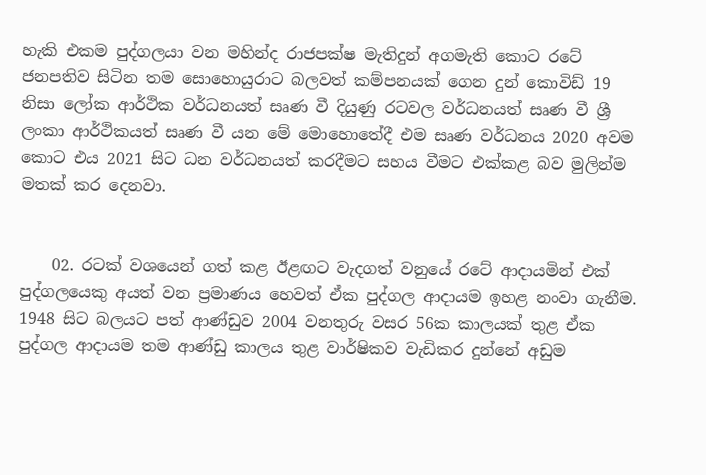හැකි එකම පුද්ගලයා වන මහින්ද රාජපක්ෂ මැතිදුන් අගමැති කොට රටේ ජනපතිව සිටින තම සොහොයුරාට බලවත් කම්පනයක් ගෙන දුන් කොවිඩ් 19 නිසා ලෝක ආර්ථික වර්ධනයත් සෘණ වී දියුණු රටවල වර්ධනයත් සෘණ වී ශ්‍රී ලංකා ආර්ථිකයත් සෘණ වී යන මේ මොහොතේදී එම සෘණ වර්ධනය 2020 අවම කොට එය 2021 සිට ධන වර්ධනයත් කරදීමට සහය වීමට එක්කළ බව මුලින්ම මතක් කර දෙනවා.


    02. රටක් වශයෙන් ගත් කළ ඊළඟට වැදගත් වනුයේ රටේ ආදායමින් එක් පුද්ගලයෙකු අයත් වන ප්‍රමාණය හෙවත් ඒක පුද්ගල ආදායම ඉහළ නංවා ගැනීම. 1948 සිට බලයට පත් ආණ්ඩුව 2004 වනතුරු වසර 56ක කාලයක් තුළ ඒක පුද්ගල ආදායම තම ආණ්ඩු කාලය තුළ වාර්ෂිකව වැඩිකර දුන්නේ අඩුම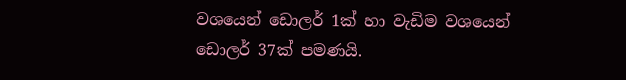වශයෙන් ඩොලර් 1ක් හා වැඩිම වශයෙන් ඩොලර් 37ක් පමණයි.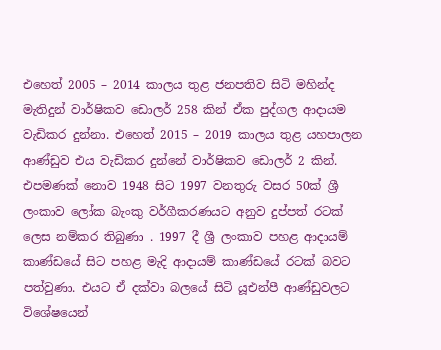එහෙත් 2005 – 2014 කාලය තුළ ජනපතිව සිටි මහින්ද මැතිදුන් වාර්ෂිකව ඩොලර් 258 කින් ඒක පුද්ගල ආදායම වැඩිකර දුන්නා. එහෙත් 2015 – 2019 කාලය තුළ යහපාලන ආණ්ඩුව එය වැඩිකර දුන්නේ වාර්ෂිකව ඩොලර් 2 කින්. එපමණක් නොව 1948 සිට 1997 වනතුරු වසර 50ක් ශ්‍රී ලංකාව ලෝක බැංකු වර්ගීකරණයට අනුව දුප්පත් රටක් ලෙස නම්කර තිබුණා . 1997 දී ශ්‍රී ලංකාව පහළ ආදායම් කාණ්ඩයේ සිට පහළ මැදි ආදායම් කාණ්ඩයේ රටක් බවට පත්වුණා. එයට ඒ දක්වා බලයේ සිටි යූඑන්පී ආණ්ඩුවලට විශේෂයෙන්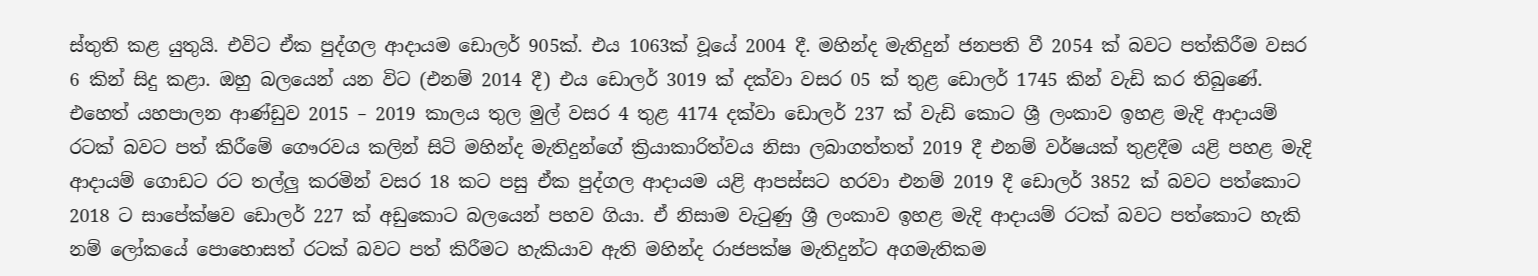ස්තුති කළ යුතුයි. එවිට ඒක පුද්ගල ආදායම ඩොලර් 905ක්. එය 1063ක් වූයේ 2004 දී. මහින්ද මැතිදුන් ජනපති වී 2054 ක් බවට පත්කිරීම වසර 6 කින් සිදු කළා. ඔහු බලයෙන් යන විට (එනම් 2014 දී) එය ඩොලර් 3019 ක් දක්වා වසර 05 ක් තුළ ඩොලර් 1745 කින් වැඩි කර තිබුණේ. එහෙත් යහපාලන ආණ්ඩුව 2015 – 2019 කාලය තුල මුල් වසර 4 තුළ 4174 දක්වා ඩොලර් 237 ක් වැඩි කොට ශ්‍රී ලංකාව ඉහළ මැදි ආදායම් රටක් බවට පත් කිරීමේ ගෞරවය කලින් සිටි මහින්ද මැතිදුන්ගේ ක්‍රියාකාරිත්වය නිසා ලබාගත්තත් 2019 දී එනම් වර්ෂයක් තුළදීම යළි පහළ මැදි ආදායම් ගොඩට රට තල්ලු කරමින් වසර 18 කට පසු ඒක පුද්ගල ආදායම යළි ආපස්සට හරවා එනම් 2019 දී ඩොලර් 3852 ක් බවට පත්කොට 2018 ට සාපේක්ෂව ඩොලර් 227 ක් අඩුකොට බලයෙන් පහව ගියා. ඒ නිසාම වැටුණු ශ්‍රී ලංකාව ඉහළ මැදි ආදායම් රටක් බවට පත්කොට හැකි නම් ලෝකයේ පොහොසත් රටක් බවට පත් කිරීමට හැකියාව ඇති මහින්ද රාජපක්ෂ මැතිදුන්ට අගමැතිකම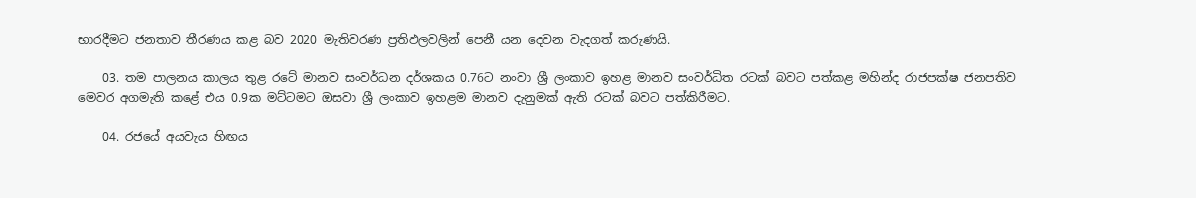භාරදීමට ජනතාව තීරණය කළ බව 2020 මැතිවරණ ප්‍රතිඵලවලින් පෙනී යන දෙවන වැදගත් කරුණයි.

    03. තම පාලනය කාලය තුළ රටේ මානව සංවර්ධන දර්ශකය 0.76ට නංවා ශ්‍රී ලංකාව ඉහළ මානව සංවර්ධිත රටක් බවට පත්කළ මහින්ද රාජපක්ෂ ජනපතිව මෙවර අගමැති කළේ එය 0.9ක මට්ටමට ඔසවා ශ්‍රී ලංකාව ඉහළම මානව දැනුමක් ඇති රටක් බවට පත්කිරීමට.

    04. රජයේ අයවැය හිඟය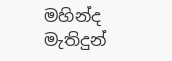මහින්ද මැතිදුන්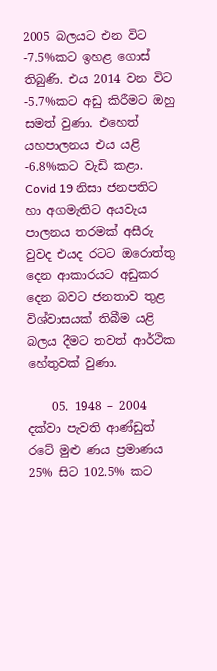2005 බලයට එන විට -7.5%කට ඉහළ ගොස් තිබුණි. එය 2014 වන විට -5.7%කට අඩු කිරීමට ඔහු සමත් වුණා. එහෙත් යහපාලනය එය යළි -6.8%කට වැඩි කළා. Covid 19 නිසා ජනපතිට හා අගමැතිට අයවැය පාලනය තරමක් අසීරු වුවද එයද රටට ඔරොත්තු දෙන ආකාරයට අඩුකර දෙන බවට ජනතාව තුළ විශ්වාසයක් තිබීම යළි බලය දීමට තවත් ආර්ථික හේතුවක් වුණා.

    05. 1948 – 2004 දක්වා පැවති ආණ්ඩුත් රටේ මුළු ණය ප්‍රමාණය 25% සිට 102.5% කට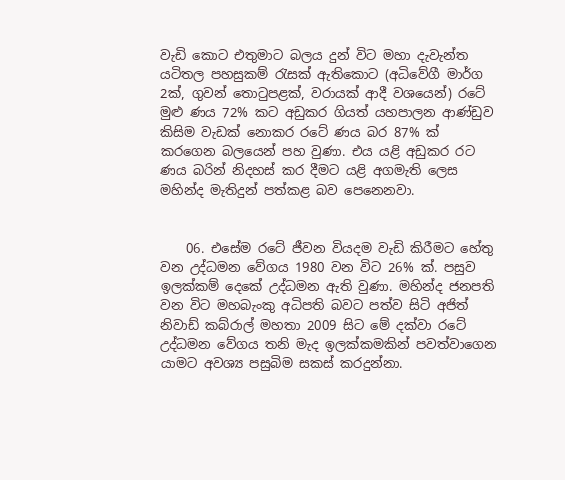වැඩි කොට එතුමාට බලය දුන් විට මහා දැවැන්ත යටිතල පහසුකම් රැසක් ඇතිකොට (අධිවේගී මාර්ග 2ක්, ගුවන් තොටුපළක්, වරායක් ආදී වශයෙන්) රටේ මුළු ණය 72% කට අඩුකර ගියත් යහපාලන ආණ්ඩුව කිසිම වැඩක් නොකර රටේ ණය බර 87% ක් කරගෙන බලයෙන් පහ වුණා. එය යළි අඩුකර රට ණය බරින් නිදහස් කර දීමට යළි අගමැති ලෙස මහින්ද මැතිදුන් පත්කළ බව පෙනෙනවා.


    06. එසේම රටේ ජීවන වියදම වැඩි කිරීමට හේතු වන උද්ධමන වේගය 1980 වන විට 26% ක්. පසුව ඉලක්කම් දෙකේ උද්ධමන ඇති වුණා. මහින්ද ජනපති වන විට මහබැංකු අධිපති බවට පත්ව සිටි අජිත් නිවාඩ් කබ්රාල් මහතා 2009 සිට මේ දක්වා රටේ උද්ධමන වේගය තනි මැද ඉලක්කමකින් පවත්වාගෙන යාමට අවශ්‍ය පසුබිම සකස් කරදුන්නා.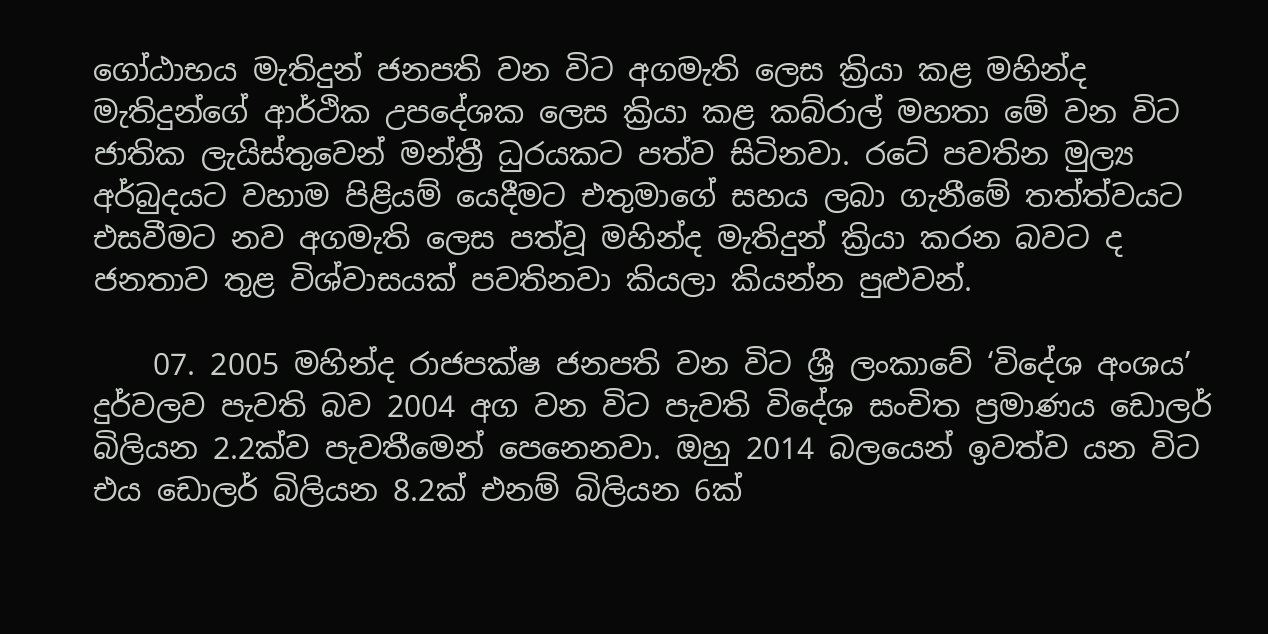ගෝඨාභය මැතිදුන් ජනපති වන විට අගමැති ලෙස ක්‍රියා කළ මහින්ද මැතිදුන්ගේ ආර්ථික උපදේශක ලෙස ක්‍රියා කළ කබ්රාල් මහතා මේ වන විට ජාතික ලැයිස්තුවෙන් මන්ත්‍රී ධුරයකට පත්ව සිටිනවා. රටේ පවතින මුල්‍ය අර්බුදයට වහාම පිළියම් යෙදීමට එතුමාගේ සහය ලබා ගැනීමේ තත්ත්වයට එසවීමට නව අගමැති ලෙස පත්වූ මහින්ද මැතිදුන් ක්‍රියා කරන බවට ද ජනතාව තුළ විශ්වාසයක් පවතිනවා කියලා කියන්න පුළුවන්.

    07. 2005 මහින්ද රාජපක්ෂ ජනපති වන විට ශ්‍රී ලංකාවේ ‘විදේශ අංශය’ දුර්වලව පැවති බව 2004 අග වන විට පැවති විදේශ සංචිත ප්‍රමාණය ඩොලර් බිලියන 2.2ක්ව පැවතීමෙන් පෙනෙනවා. ඔහු 2014 බලයෙන් ඉවත්ව යන විට එය ඩොලර් බිලියන 8.2ක් එනම් බිලියන 6ක්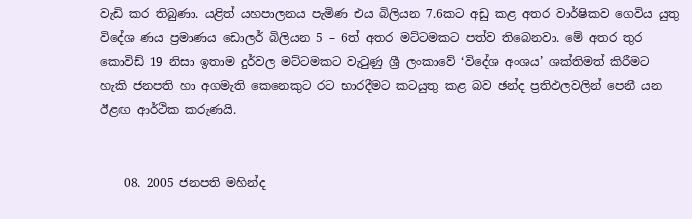වැඩි කර තිබුණා. යළිත් යහපාලනය පැමිණ එය බිලියන 7.6කට අඩු කළ අතර වාර්ෂිකව ගෙවිය යුතු විදේශ ණය ප්‍රමාණය ඩොලර් බිලියන 5 – 6ත් අතර මට්ටමකට පත්ව තිබෙනවා. මේ අතර තුර කොවිඩ් 19 නිසා ඉතාම දුර්වල මට්ටමකට වැටුණු ශ්‍රී ලංකාවේ ‘විදේශ අංශය’ ශක්තිමත් කිරීමට හැකි ජනපති හා අගමැති කෙනෙකුට රට භාරදීමට කටයුතු කළ බව ඡන්ද ප්‍රතිඵලවලින් පෙනී යන ඊළඟ ආර්ථික කරුණයි.


    08. 2005 ජනපති මහින්ද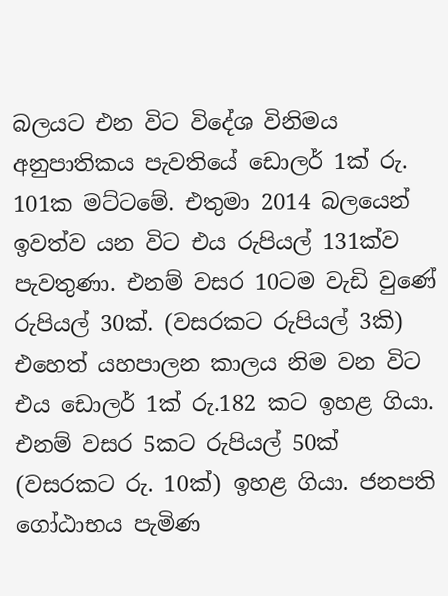බලයට එන විට විදේශ විනිමය අනුපාතිකය පැවතියේ ඩොලර් 1ක් රු. 101ක මට්ටමේ. එතුමා 2014 බලයෙන් ඉවත්ව යන විට එය රුපියල් 131ක්ව පැවතුණා. එනම් වසර 10ටම වැඩි වුණේ රුපියල් 30ක්. (වසරකට රුපියල් 3කි) එහෙත් යහපාලන කාලය නිම වන විට එය ඩොලර් 1ක් රු.182 කට ඉහළ ගියා. එනම් වසර 5කට රුපියල් 50ක් (වසරකට රු. 10ක්) ඉහළ ගියා. ජනපති ගෝඨාභය පැමිණ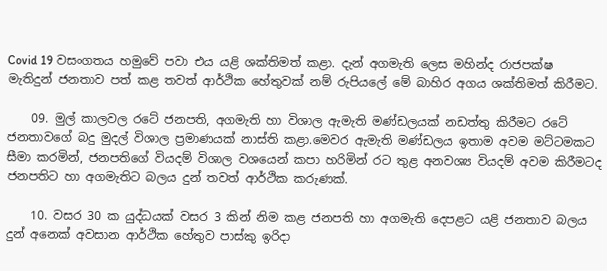Covid 19 වසංගතය හමුවේ පවා එය යළි ශක්තිමත් කළා. දැන් අගමැති ලෙස මහින්ද රාජපක්ෂ මැතිදුන් ජනතාව පත් කළ තවත් ආර්ථික හේතුවක් නම් රුපියලේ මේ බාහිර අගය ශක්තිමත් කිරීමට.

    09. මුල් කාලවල රටේ ජනපති, අගමැති හා විශාල ඇමැති මණ්ඩලයක් නඩත්තු කිරීමට රටේ ජනතාවගේ බදු මුදල් විශාල ප්‍රමාණයක් නාස්ති කළා.මෙවර ඇමැති මණ්ඩලය ඉතාම අවම මට්ටමකට සීමා කරමින්, ජනපතිගේ වියදම් විශාල වශයෙන් කපා හරිමින් රට තුළ අනවශ්‍ය වියදම් අවම කිරීමටද ජනපතිට හා අගමැතිට බලය දුන් තවත් ආර්ථික කරුණක්.

    10. වසර 30 ක යුද්ධයක් වසර 3 කින් නිම කළ ජනපති හා අගමැති දෙපළට යළි ජනතාව බලය දුන් අනෙක් අවසාන ආර්ථික හේතුව පාස්කු ඉරිදා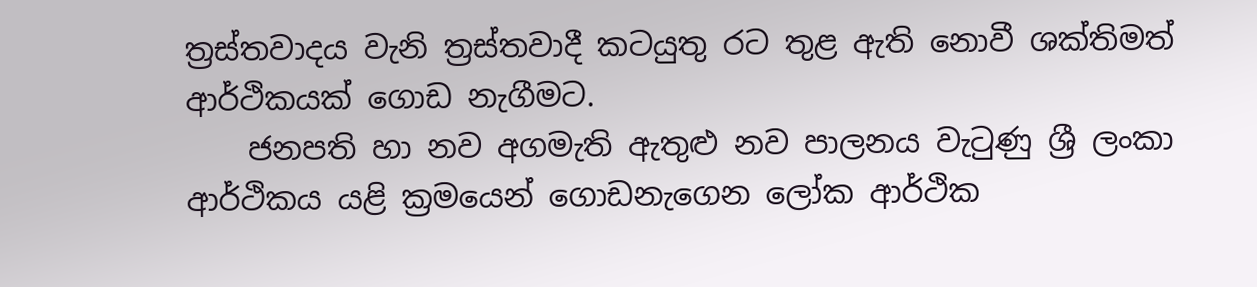ත්‍රස්තවාදය වැනි ත්‍රස්තවාදී කටයුතු රට තුළ ඇති නොවී ශක්තිමත් ආර්ථිකයක් ගොඩ නැගීමට.
    ජනපති හා නව අගමැති ඇතුළු නව පාලනය වැටුණු ශ්‍රී ලංකා ආර්ථිකය යළි ක්‍රමයෙන් ගොඩනැගෙන ලෝක ආර්ථික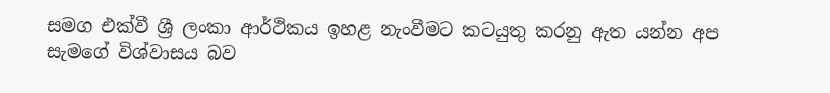සමග එක්වී ශ්‍රී ලංකා ආර්ථිකය ඉහළ නැංවීමට කටයුතු කරනු ඇත යන්න අප සැමගේ විශ්වාසය බව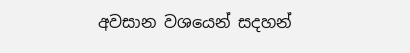අවසාන වශයෙන් සදහන්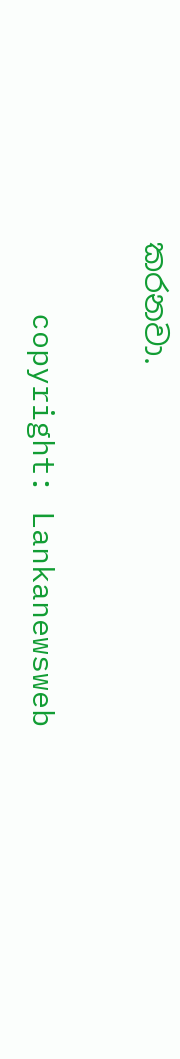කරනවා.

    copyright: Lankanewsweb